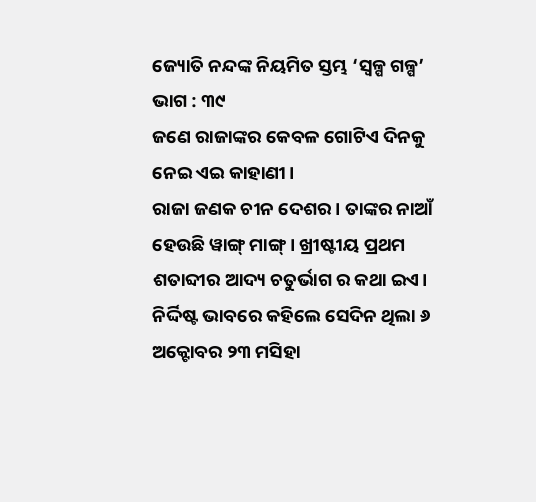ଜ୍ୟୋତି ନନ୍ଦଙ୍କ ନିୟମିତ ସ୍ତମ୍ଭ ‘ସ୍ୱଳ୍ପ ଗଳ୍ପ’ ଭାଗ : ୩୯
ଜଣେ ରାଜାଙ୍କର କେବଳ ଗୋଟିଏ ଦିନକୁ ନେଇ ଏଇ କାହାଣୀ।
ରାଜା ଜଣକ ଚୀନ ଦେଶର। ତାଙ୍କର ନାଆଁ ହେଉଛି ୱାଙ୍ଗ୍ ମାଙ୍ଗ୍ । ଖ୍ରୀଷ୍ଟୀୟ ପ୍ରଥମ ଶତାବ୍ଦୀର ଆଦ୍ୟ ଚତୁର୍ଭାଗ ର କଥା ଇଏ।
ନିର୍ଦ୍ଦିଷ୍ଟ ଭାବରେ କହିଲେ ସେଦିନ ଥିଲା ୬ ଅକ୍ଟୋବର ୨୩ ମସିହା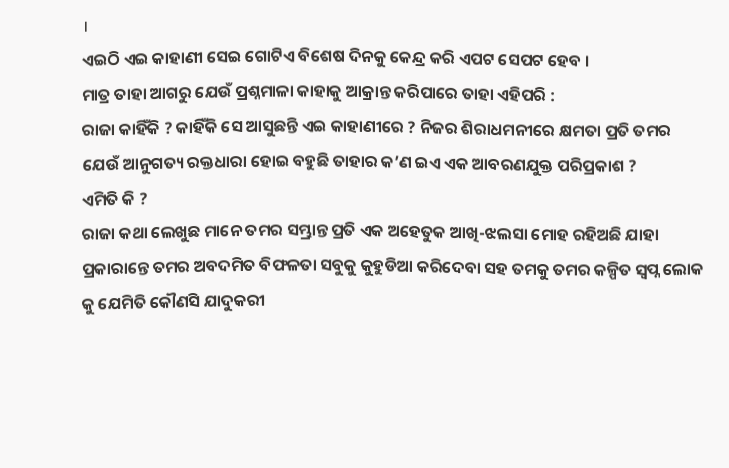।
ଏଇଠି ଏଇ କାହାଣୀ ସେଇ ଗୋଟିଏ ବିଶେଷ ଦିନକୁ କେନ୍ଦ୍ର କରି ଏପଟ ସେପଟ ହେବ ।
ମାତ୍ର ତାହା ଆଗରୁ ଯେଉଁ ପ୍ରଶ୍ନମାଳା କାହାକୁ ଆକ୍ରାନ୍ତ କରିପାରେ ତାହା ଏହିପରି :
ରାଜା କାହିଁକି ? କାହିଁକି ସେ ଆସୁଛନ୍ତି ଏଇ କାହାଣୀରେ ? ନିଜର ଶିରାଧମନୀରେ କ୍ଷମତା ପ୍ରତି ତମର ଯେଉଁ ଆନୁଗତ୍ୟ ରକ୍ତଧାରା ହୋଇ ବହୁଛି ତାହାର କ’ଣ ଇଏ ଏକ ଆବରଣଯୁକ୍ତ ପରିପ୍ରକାଶ ?
ଏମିତି କି ?
ରାଜା କଥା ଲେଖୁଛ ମାନେ ତମର ସମ୍ଭ୍ରାନ୍ତ ପ୍ରତି ଏକ ଅହେତୁକ ଆଖି-ଝଲସା ମୋହ ରହିଅଛି ଯାହା ପ୍ରକାରାନ୍ତେ ତମର ଅବଦମିତ ବିଫଳତା ସବୁକୁ କୁହୁଡିଆ କରିଦେବା ସହ ତମକୁ ତମର କଳ୍ପିତ ସ୍ୱପ୍ନ ଲୋକ କୁ ଯେମିତି କୌଣସି ଯାଦୁକରୀ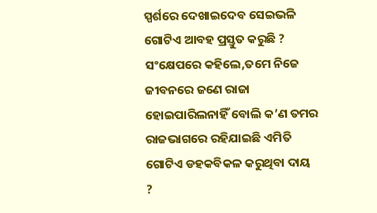ସ୍ପର୍ଶରେ ଦେଖାଇଦେବ ସେଇଭଳି ଗୋଟିଏ ଆବହ ପ୍ରସ୍ତୁତ କରୁଛି ?
ସଂକ୍ଷେପରେ କହିଲେ,ତମେ ନିଜେ ଜୀବନରେ ଜଣେ ରାଜା ହୋଇପାରିଲନାହିଁ ବୋଲି କ’ଣ ତମର ରାଜଭାଗରେ ରହିଯାଇଛି ଏମିତି ଗୋଟିଏ ଡହକବିକଳ କରୁଥିବା ଦାୟ ?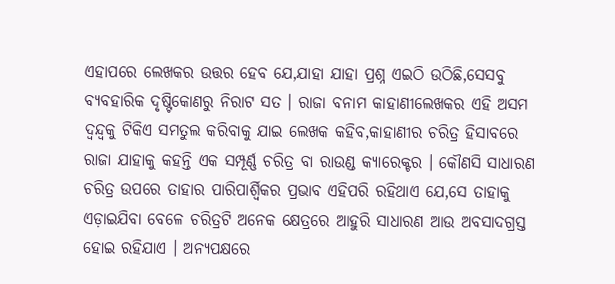ଏହାପରେ ଲେଖକର ଉତ୍ତର ହେବ ଯେ,ଯାହା ଯାହା ପ୍ରଶ୍ନ ଏଇଠି ଉଠିଛି,ସେସବୁ ବ୍ୟବହାରିକ ଦୃଷ୍ଟିକୋଣରୁ ନିରାଟ ସତ । ରାଜା ବନାମ କାହାଣୀଲେଖକର ଏହି ଅସମ ଦ୍ୱନ୍ଦ୍ୱକୁ ଟିକିଏ ସମତୁଲ କରିବାକୁ ଯାଇ ଲେଖକ କହିବ,କାହାଣୀର ଚରିତ୍ର ହିସାବରେ ରାଜା ଯାହାକୁ କହନ୍ତି ଏକ ସମ୍ପୂର୍ଣ୍ଣ ଚରିତ୍ର ବା ରାଉଣ୍ଡ କ୍ୟାରେକ୍ଟର । କୌଣସି ସାଧାରଣ ଚରିତ୍ର ଉପରେ ତାହାର ପାରିପାର୍ଶ୍ବିକର ପ୍ରଭାବ ଏହିପରି ରହିଥାଏ ଯେ,ସେ ତାହାକୁ ଏଡ଼ାଇଯିବା ବେଳେ ଚରିତ୍ରଟି ଅନେକ କ୍ଷେତ୍ରରେ ଆହୁରି ସାଧାରଣ ଆଉ ଅବସାଦଗ୍ରସ୍ତ ହୋଇ ରହିଯାଏ । ଅନ୍ୟପକ୍ଷରେ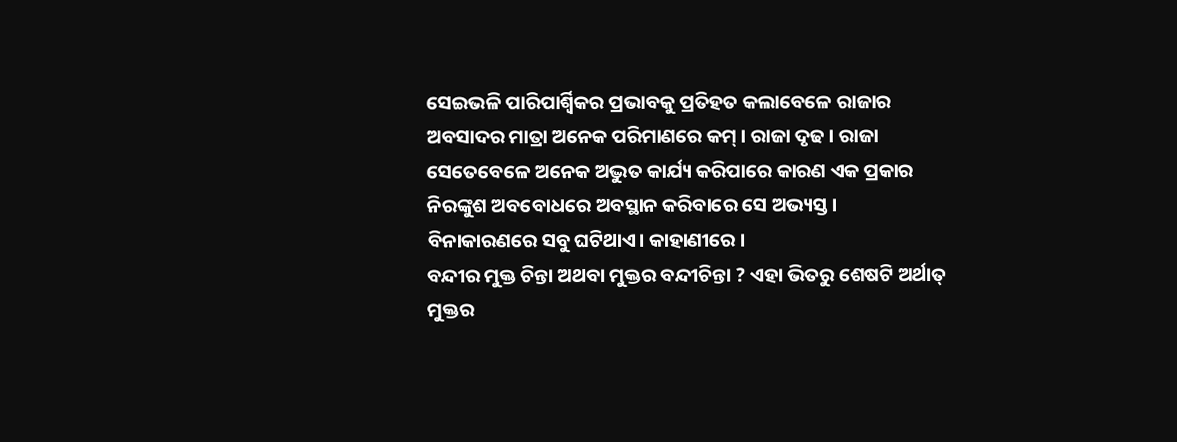ସେଇଭଳି ପାରିପାର୍ଶ୍ବିକର ପ୍ରଭାବକୁ ପ୍ରତିହତ କଲାବେଳେ ରାଜାର ଅବସାଦର ମାତ୍ରା ଅନେକ ପରିମାଣରେ କମ୍ । ରାଜା ଦୃଢ । ରାଜା ସେତେବେଳେ ଅନେକ ଅଦ୍ଭୁତ କାର୍ଯ୍ୟ କରିପାରେ କାରଣ ଏକ ପ୍ରକାର ନିରଙ୍କୁଶ ଅବବୋଧରେ ଅବସ୍ଥାନ କରିବାରେ ସେ ଅଭ୍ୟସ୍ତ ।
ବିନାକାରଣରେ ସବୁ ଘଟିଥାଏ। କାହାଣୀରେ ।
ବନ୍ଦୀର ମୁକ୍ତ ଚିନ୍ତା ଅଥବା ମୁକ୍ତର ବନ୍ଦୀଚିନ୍ତା ? ଏହା ଭିତରୁ ଶେଷଟି ଅର୍ଥାତ୍ ମୁକ୍ତର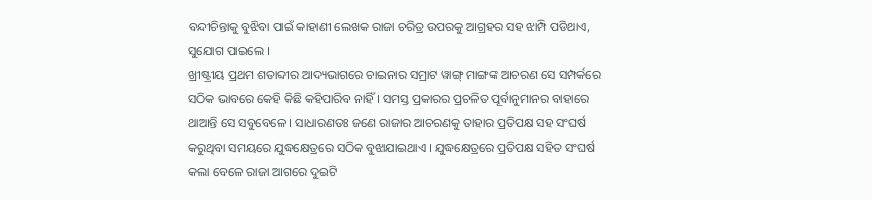ବନ୍ଦୀଚିନ୍ତାକୁ ବୁଝିବା ପାଇଁ କାହାଣୀ ଲେଖକ ରାଜା ଚରିତ୍ର ଉପରକୁ ଆଗ୍ରହର ସହ ଝାମ୍ପି ପଡିଥାଏ, ସୁଯୋଗ ପାଇଲେ ।
ଖ୍ରୀଷ୍ଟ୍ରୀୟ ପ୍ରଥମ ଶତାବ୍ଦୀର ଆଦ୍ୟଭାଗରେ ଚାଇନାର ସମ୍ରାଟ ୱାଙ୍ଗ୍ ମାଙ୍ଗଙ୍କ ଆଚରଣ ସେ ସମ୍ପର୍କରେ ସଠିକ ଭାବରେ କେହି କିଛି କହିପାରିବ ନାହିଁ । ସମସ୍ତ ପ୍ରକାରର ପ୍ରଚଳିତ ପୂର୍ବାନୁମାନର ବାହାରେ ଥାଆନ୍ତି ସେ ସବୁବେଳେ । ସାଧାରଣତଃ ଜଣେ ରାଜାର ଆଚରଣକୁ ତାହାର ପ୍ରତିପକ୍ଷ ସହ ସଂଘର୍ଷ କରୁଥିବା ସମୟରେ ଯୁଦ୍ଧକ୍ଷେତ୍ରରେ ସଠିକ ବୁଝାଯାଇଥାଏ । ଯୁଦ୍ଧକ୍ଷେତ୍ରରେ ପ୍ରତିପକ୍ଷ ସହିତ ସଂଘର୍ଷ କଲା ବେଳେ ରାଜା ଆଗରେ ଦୁଇଟି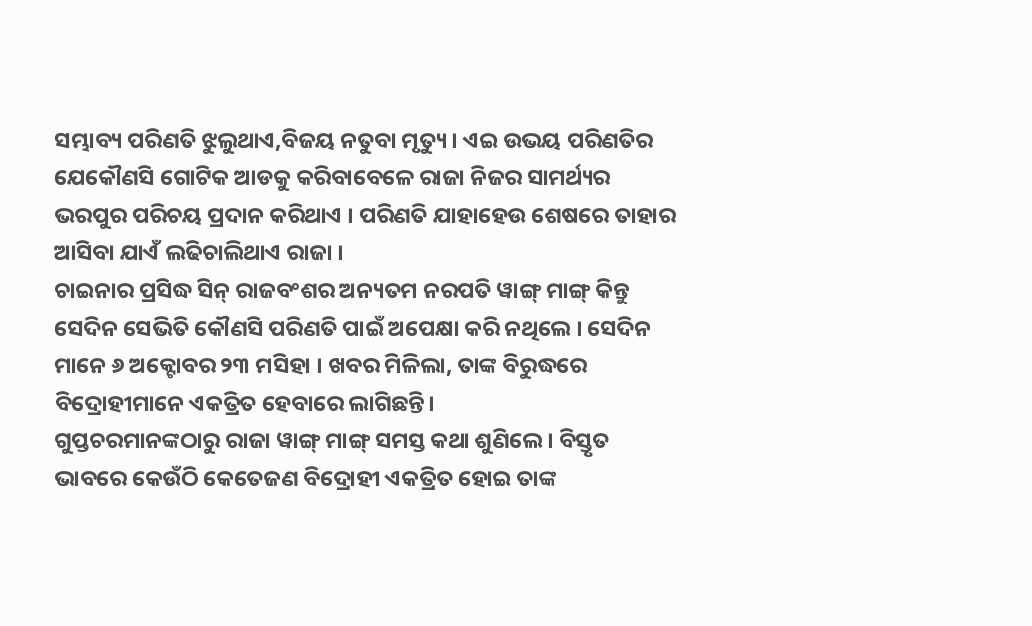ସମ୍ଭାବ୍ୟ ପରିଣତି ଝୁଲୁଥାଏ,ବିଜୟ ନତୁବା ମୃତ୍ୟୁ । ଏଇ ଉଭୟ ପରିଣତିର ଯେକୌଣସି ଗୋଟିକ ଆଡକୁ କରିବାବେଳେ ରାଜା ନିଜର ସାମର୍ଥ୍ୟର ଭରପୁର ପରିଚୟ ପ୍ରଦାନ କରିଥାଏ । ପରିଣତି ଯାହାହେଉ ଶେଷରେ ତାହାର ଆସିବା ଯାଏଁ ଲଢିଚାଲିଥାଏ ରାଜା ।
ଚାଇନାର ପ୍ରସିଦ୍ଧ ସିନ୍ ରାଜବଂଶର ଅନ୍ୟତମ ନରପତି ୱାଙ୍ଗ୍ ମାଙ୍ଗ୍ କିନ୍ତୁ ସେଦିନ ସେଭିତି କୌଣସି ପରିଣତି ପାଇଁ ଅପେକ୍ଷା କରି ନଥିଲେ । ସେଦିନ ମାନେ ୬ ଅକ୍ଟୋବର ୨୩ ମସିହା । ଖବର ମିଳିଲା, ତାଙ୍କ ବିରୁଦ୍ଧରେ ବିଦ୍ରୋହୀମାନେ ଏକତ୍ରିତ ହେବାରେ ଲାଗିଛନ୍ତି।
ଗୁପ୍ତଚରମାନଙ୍କଠାରୁ ରାଜା ୱାଙ୍ଗ୍ ମାଙ୍ଗ୍ ସମସ୍ତ କଥା ଶୁଣିଲେ । ବିସ୍ତୃତ ଭାବରେ କେଉଁଠି କେତେଜଣ ବିଦ୍ରୋହୀ ଏକତ୍ରିତ ହୋଇ ତାଙ୍କ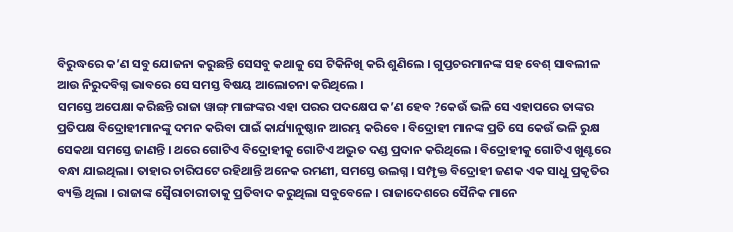ବିରୁଦ୍ଧରେ କ’ଣ ସବୁ ଯୋଜନା କରୁଛନ୍ତି ସେସବୁ କଥାକୁ ସେ ଟିକିନିଖି କରି ଶୁଣିଲେ । ଗୁପ୍ତଚରମାନଙ୍କ ସହ ବେଶ୍ ସାବଲୀଳ ଆଉ ନିରୁଦବିଗ୍ନ ଭାବରେ ସେ ସମସ୍ତ ବିଷୟ ଆଲୋଚନା କରିଥିଲେ ।
ସମସ୍ତେ ଅପେକ୍ଷା କରିଛନ୍ତି ରାଜା ୱାଙ୍ଗ୍ ମାଙ୍ଗଙ୍କର ଏହା ପରର ପଦକ୍ଷେପ କ’ଣ ହେବ ?କେଉଁ ଭଳି ସେ ଏହାପରେ ତାଙ୍କର ପ୍ରତିପକ୍ଷ ବିଦ୍ରୋହୀମାନଙ୍କୁ ଦମନ କରିବା ପାଇଁ କାର୍ଯ୍ୟାନୁଷ୍ଠାନ ଆରମ୍ଭ କରିବେ । ବିଦ୍ରୋହୀ ମାନଙ୍କ ପ୍ରତି ସେ କେଉଁ ଭଳି ରୁକ୍ଷ ସେକଥା ସମସ୍ତେ ଜାଣନ୍ତି । ଥରେ ଗୋଟିଏ ବିଦ୍ରୋହୀକୁ ଗୋଟିଏ ଅଦ୍ଭୁତ ଦଣ୍ଡ ପ୍ରଦାନ କରିଥିଲେ । ବିଦ୍ରୋହୀକୁ ଗୋଟିଏ ଖୁଣ୍ଟରେ ବନ୍ଧା ଯାଇଥିଲା। ତାହାର ଚାରିପଟେ ରହିଥାନ୍ତି ଅନେକ ରମଣୀ, ସମସ୍ତେ ଉଲଗ୍ନ । ସମ୍ପୃକ୍ତ ବିଦ୍ରୋହୀ ଜଣକ ଏକ ସାଧୁ ପ୍ରକୃତିର ବ୍ୟକ୍ତି ଥିଲା । ରାଜାଙ୍କ ସ୍ୱୈରାଚାରୀତାକୁ ପ୍ରତିବାଦ କରୁଥିଲା ସବୁବେଳେ । ରାଜାଦେଶରେ ସୈନିକ ମାନେ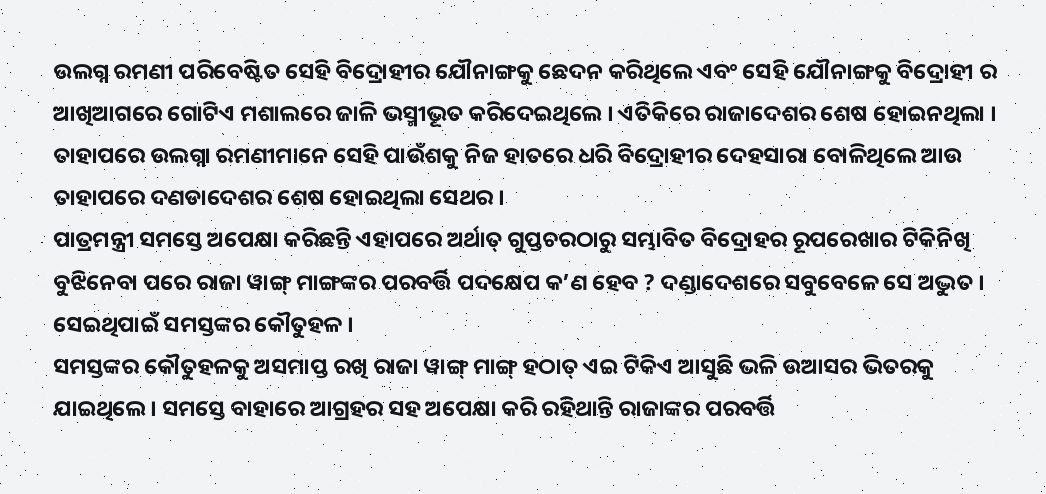ଉଲଗ୍ନ ରମଣୀ ପରିବେଷ୍ଟିତ ସେହି ବିଦ୍ରୋହୀର ଯୌନାଙ୍ଗକୁ ଛେଦନ କରିଥିଲେ ଏବଂ ସେହି ଯୌନାଙ୍ଗକୁ ବିଦ୍ରୋହୀ ର ଆଖିଆଗରେ ଗୋଟିଏ ମଶାଲରେ ଜାଳି ଭସ୍ମୀଭୂତ କରିଦେଇଥିଲେ । ଏତିକିରେ ରାଜାଦେଶର ଶେଷ ହୋଇନଥିଲା । ତାହାପରେ ଉଲଗ୍ନା ରମଣୀମାନେ ସେହି ପାଉଁଶକୁ ନିଜ ହାତରେ ଧରି ବିଦ୍ରୋହୀର ଦେହସାରା ବୋଳିଥିଲେ ଆଉ ତାହାପରେ ଦଣଡାଦେଶର ଶେଷ ହୋଇଥିଲା ସେଥର ।
ପାତ୍ରମନ୍ତ୍ରୀ ସମସ୍ତେ ଅପେକ୍ଷା କରିଛନ୍ତି ଏହାପରେ ଅର୍ଥାତ୍ ଗୁପ୍ତଚରଠାରୁ ସମ୍ଭାବିତ ବିଦ୍ରୋହର ରୂପରେଖାର ଟିକିନିଖି ବୁଝିନେବା ପରେ ରାଜା ୱାଙ୍ଗ୍ ମାଙ୍ଗଙ୍କର ପରବର୍ତ୍ତି ପଦକ୍ଷେପ କ’ଣ ହେବ ? ଦଣ୍ଡାଦେଶରେ ସବୁବେଳେ ସେ ଅଦ୍ଭୁତ । ସେଇଥିପାଇଁ ସମସ୍ତଙ୍କର କୌତୁହଳ ।
ସମସ୍ତଙ୍କର କୌତୁହଳକୁ ଅସମାପ୍ତ ରଖି ରାଜା ୱାଙ୍ଗ୍ ମାଙ୍ଗ୍ ହଠାତ୍ ଏଇ ଟିକିଏ ଆସୁଛି ଭଳି ଉଆସର ଭିତରକୁ ଯାଇଥିଲେ । ସମସ୍ତେ ବାହାରେ ଆଗ୍ରହର ସହ ଅପେକ୍ଷା କରି ରହିଥାନ୍ତି ରାଜାଙ୍କର ପରବର୍ତ୍ତି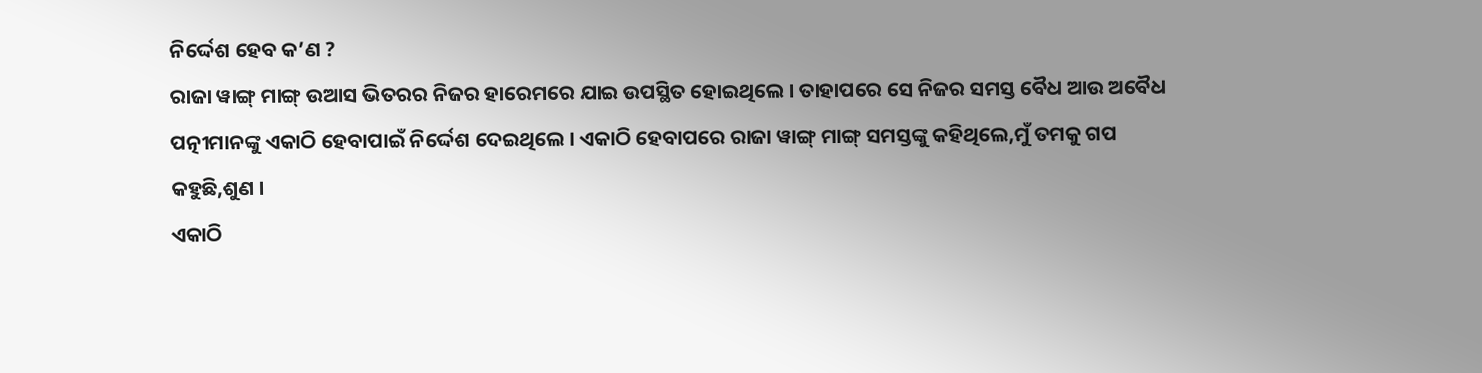ନିର୍ଦ୍ଦେଶ ହେବ କ’ଣ ?
ରାଜା ୱାଙ୍ଗ୍ ମାଙ୍ଗ୍ ଉଆସ ଭିତରର ନିଜର ହାରେମରେ ଯାଇ ଉପସ୍ଥିତ ହୋଇଥିଲେ । ତାହାପରେ ସେ ନିଜର ସମସ୍ତ ବୈଧ ଆଉ ଅବୈଧ ପତ୍ନୀମାନଙ୍କୁ ଏକାଠି ହେବାପାଇଁ ନିର୍ଦ୍ଦେଶ ଦେଇଥିଲେ । ଏକାଠି ହେବାପରେ ରାଜା ୱାଙ୍ଗ୍ ମାଙ୍ଗ୍ ସମସ୍ତଙ୍କୁ କହିଥିଲେ,ମୁଁ ତମକୁ ଗପ କହୁଛି,ଶୁଣ ।
ଏକାଠି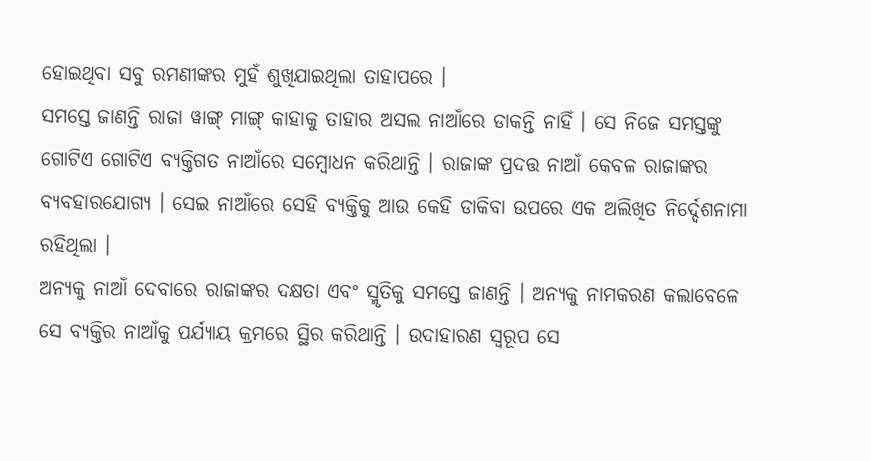ହୋଇଥିବା ସବୁ ରମଣୀଙ୍କର ମୁହଁ ଶୁଖିଯାଇଥିଲା ତାହାପରେ ।
ସମସ୍ତେ ଜାଣନ୍ତି ରାଜା ୱାଙ୍ଗ୍ ମାଙ୍ଗ୍ କାହାକୁ ତାହାର ଅସଲ ନାଆଁରେ ଡାକନ୍ତି ନାହିଁ । ସେ ନିଜେ ସମସ୍ତଙ୍କୁ ଗୋଟିଏ ଗୋଟିଏ ବ୍ୟକ୍ତିଗତ ନାଆଁରେ ସମ୍ବୋଧନ କରିଥାନ୍ତି । ରାଜାଙ୍କ ପ୍ରଦତ୍ତ ନାଆଁ କେବଳ ରାଜାଙ୍କର ବ୍ୟବହାରଯୋଗ୍ୟ । ସେଇ ନାଆଁରେ ସେହି ବ୍ୟକ୍ତିକୁ ଆଉ କେହି ଡାକିବା ଉପରେ ଏକ ଅଲିଖିତ ନିର୍ଦ୍ଦେଶନାମା ରହିଥିଲା ।
ଅନ୍ୟକୁ ନାଆଁ ଦେବାରେ ରାଜାଙ୍କର ଦକ୍ଷତା ଏବଂ ସ୍ମୃତିକୁ ସମସ୍ତେ ଜାଣନ୍ତି । ଅନ୍ୟକୁ ନାମକରଣ କଲାବେଳେ ସେ ବ୍ୟକ୍ତିର ନାଆଁକୁ ପର୍ଯ୍ୟାୟ କ୍ରମରେ ସ୍ଥିର କରିଥାନ୍ତି । ଉଦାହାରଣ ସ୍ୱରୂପ ସେ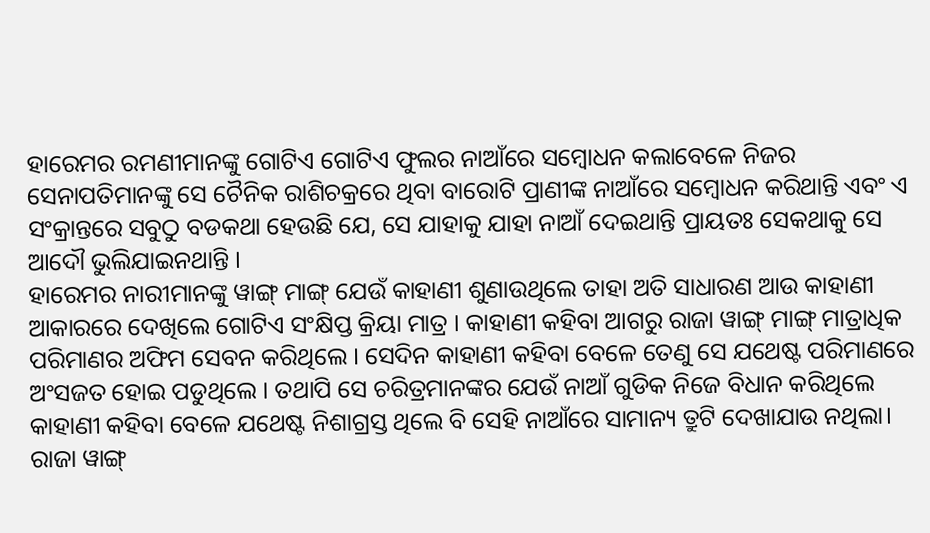ହାରେମର ରମଣୀମାନଙ୍କୁ ଗୋଟିଏ ଗୋଟିଏ ଫୁଲର ନାଆଁରେ ସମ୍ବୋଧନ କଲାବେଳେ ନିଜର ସେନାପତିମାନଙ୍କୁ ସେ ଚୈନିକ ରାଶିଚକ୍ରରେ ଥିବା ବାରୋଟି ପ୍ରାଣୀଙ୍କ ନାଆଁରେ ସମ୍ବୋଧନ କରିଥାନ୍ତି ଏବଂ ଏ ସଂକ୍ରାନ୍ତରେ ସବୁଠୁ ବଡକଥା ହେଉଛି ଯେ, ସେ ଯାହାକୁ ଯାହା ନାଆଁ ଦେଇଥାନ୍ତି ପ୍ରାୟତଃ ସେକଥାକୁ ସେ ଆଦୌ ଭୁଲିଯାଇନଥାନ୍ତି ।
ହାରେମର ନାରୀମାନଙ୍କୁ ୱାଙ୍ଗ୍ ମାଙ୍ଗ୍ ଯେଉଁ କାହାଣୀ ଶୁଣାଉଥିଲେ ତାହା ଅତି ସାଧାରଣ ଆଉ କାହାଣୀ ଆକାରରେ ଦେଖିଲେ ଗୋଟିଏ ସଂକ୍ଷିପ୍ତ କ୍ରିୟା ମାତ୍ର । କାହାଣୀ କହିବା ଆଗରୁ ରାଜା ୱାଙ୍ଗ୍ ମାଙ୍ଗ୍ ମାତ୍ରାଧିକ ପରିମାଣର ଅଫିମ ସେବନ କରିଥିଲେ । ସେଦିନ କାହାଣୀ କହିବା ବେଳେ ତେଣୁ ସେ ଯଥେଷ୍ଟ ପରିମାଣରେ ଅଂସଜତ ହୋଇ ପଡୁଥିଲେ । ତଥାପି ସେ ଚରିତ୍ରମାନଙ୍କର ଯେଉଁ ନାଆଁ ଗୁଡିକ ନିଜେ ବିଧାନ କରିଥିଲେ କାହାଣୀ କହିବା ବେଳେ ଯଥେଷ୍ଟ ନିଶାଗ୍ରସ୍ତ ଥିଲେ ବି ସେହି ନାଆଁରେ ସାମାନ୍ୟ ତ୍ରୁଟି ଦେଖାଯାଉ ନଥିଲା।
ରାଜା ୱାଙ୍ଗ୍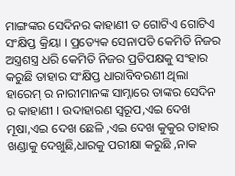ମାଙ୍ଗଙ୍କର ସେଦିନର କାହାଣୀ ତ ଗୋଟିଏ ଗୋଟିଏ ସଂକ୍ଷିପ୍ତ କ୍ରିୟା । ପ୍ରତ୍ୟେକ ସେନାପତି କେମିତି ନିଜର ଅସ୍ତ୍ରଶସ୍ତ୍ର ଧରି କେମିତି ନିଜର ପ୍ରତିପକ୍ଷକୁ ସଂହାର କରୁଛି ତାହାର ସଂକ୍ଷିପ୍ତ ଧାରାବିବରଣୀ ଥିଲା ହାରେମ୍ ର ନାରୀମାନଙ୍କ ସାମ୍ନାରେ ତାଙ୍କର ସେଦିନ ର କାହାଣୀ । ଉଦାହାରଣ ସ୍ୱରୂପ,ଏଇ ଦେଖ ମୂଷା,ଏଇ ଦେଖ ଛେଳି ,ଏଇ ଦେଖ କୁକୁର ତାହାର ଖଣ୍ଡାକୁ ଦେଖୁଛି,ଧାରକୁ ପରୀକ୍ଷା କରୁଛି ,ନାକ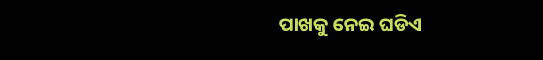ପାଖକୁ ନେଇ ଘଡିଏ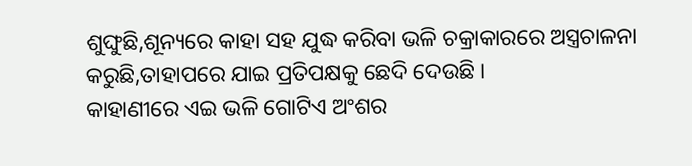ଶୁଙ୍ଘୁଛି,ଶୂନ୍ୟରେ କାହା ସହ ଯୁଦ୍ଧ କରିବା ଭଳି ଚକ୍ରାକାରରେ ଅସ୍ତ୍ରଚାଳନା କରୁଛି,ତାହାପରେ ଯାଇ ପ୍ରତିପକ୍ଷକୁ ଛେଦି ଦେଉଛି ।
କାହାଣୀରେ ଏଇ ଭଳି ଗୋଟିଏ ଅଂଶର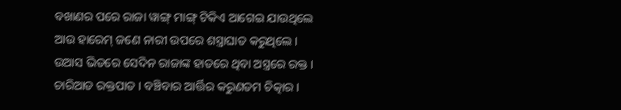ବଖାଣର ପରେ ରାଜା ୱାଙ୍ଗ୍ ମାଙ୍ଗ୍ ଟିକିଏ ଆଗେଇ ଯାଉଥିଲେ ଆଉ ହାରେମ୍ ଜଣେ ନାରୀ ଉପରେ ଶସ୍ତ୍ରାଘାତ କରୁଥିଲେ ।
ଉଆସ ଭିତରେ ସେଦିନ ରାଜାଙ୍କ ହାତରେ ଥିବା ଅସ୍ତ୍ରରେ ରକ୍ତ । ଚାରିଆଡ ରକ୍ତପାତ । ବଞ୍ଚିବାର ଆର୍ତ୍ତିର କରୁଣତମ ଚିତ୍କାର ।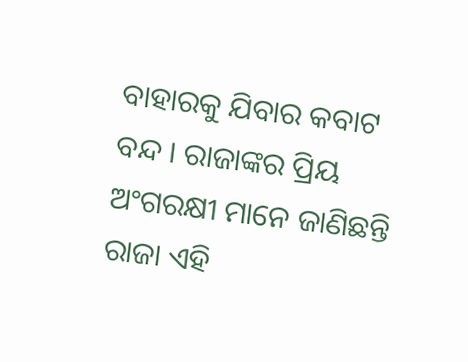ବାହାରକୁ ଯିବାର କବାଟ ବନ୍ଦ । ରାଜାଙ୍କର ପ୍ରିୟ ଅଂଗରକ୍ଷୀ ମାନେ ଜାଣିଛନ୍ତି ରାଜା ଏହି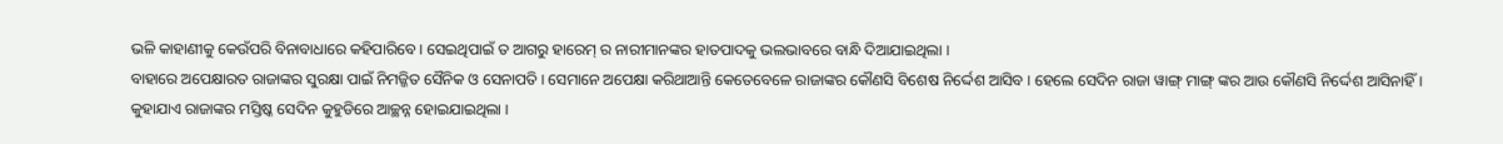ଭଳି କାହାଣୀକୁ କେଉଁପରି ବିନାବାଧାରେ କହିପାରିବେ । ସେଇଥିପାଇଁ ତ ଆଗରୁ ହାରେମ୍ ର ନାରୀମାନଙ୍କର ହାତପାଦକୁ ଭଲଭାବରେ ବାନ୍ଧି ଦିଆଯାଇଥିଲା ।
ବାହାରେ ଅପେକ୍ଷାରତ ରାଜାଙ୍କର ସୁରକ୍ଷା ପାଇଁ ନିମଜ୍ଜିତ ସୈନିକ ଓ ସେନାପତି । ସେମାନେ ଅପେକ୍ଷା କରିଥାଆନ୍ତି କେତେବେଳେ ରାଜାଙ୍କର କୌଣସି ବିଶେଷ ନିର୍ଦ୍ଦେଶ ଆସିବ । ହେଲେ ସେଦିନ ରାଜା ୱାଙ୍ଗ୍ ମାଙ୍ଗ୍ ଙ୍କର ଆଉ କୌଣସି ନିର୍ଦ୍ଦେଶ ଆସିନାହିଁ ।
କୁହାଯାଏ ରାଜାଙ୍କର ମସ୍ତିଷ୍କ ସେଦିନ କୁହୁଡିରେ ଆଚ୍ଛନ୍ନ ହୋଇଯାଇଥିଲା ।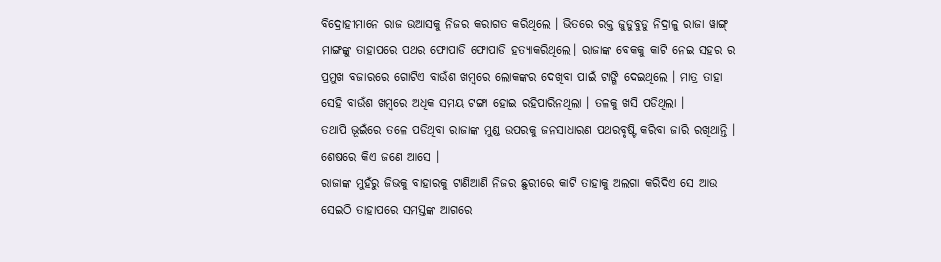ବିଦ୍ରୋହୀମାନେ ରାଜ ଉଆସକୁ ନିଜର କରାଗତ କରିଥିଲେ । ଭିତରେ ରକ୍ତ ଜୁଡୁବୁଡୁ ନିଦ୍ରାଳୁ ରାଜା ୱାଙ୍ଗ୍ ମାଙ୍ଗଙ୍କୁ ତାହାପରେ ପଥର ଫୋପାଡି ଫୋପାଡି ହତ୍ୟାକରିଥିଲେ। ରାଜାଙ୍କ ବେକକୁ କାଟି ନେଇ ସହର ର ପ୍ରମୁଖ ବଜାରରେ ଗୋଟିଏ ବାଉଁଶ ଖମ୍ବରେ ଲୋକଙ୍କର ଦେଖିବା ପାଇଁ ଟାଙ୍ଗି ଦେଇଥିଲେ । ମାତ୍ର ତାହା ସେହି ବାଉଁଶ ଖମ୍ବରେ ଅଧିକ ସମୟ ଟଙ୍ଗା ହୋଇ ରହିପାରିନଥିଲା । ତଳକୁ ଖସି ପଡିଥିଲା ।
ତଥାପି ଭୂଇଁରେ ତଳେ ପଡିଥିବା ରାଜାଙ୍କ ମୁଣ୍ଡ ଉପରକୁ ଜନସାଧାରଣ ପଥରବୃଷ୍ଟି କରିବା ଜାରି ରଖିଥାନ୍ତି ।
ଶେଷରେ କିଏ ଜଣେ ଆସେ ।
ରାଜାଙ୍କ ମୁହଁରୁ ଜିଭକୁ ବାହାରକୁ ଟାଣିଆଣି ନିଜର ଛୁରୀରେ କାଟି ତାହାକୁ ଅଲଗା କରିଦିଏ ସେ ଆଉ ସେଇଠି ତାହାପରେ ସମସ୍ତଙ୍କ ଆଗରେ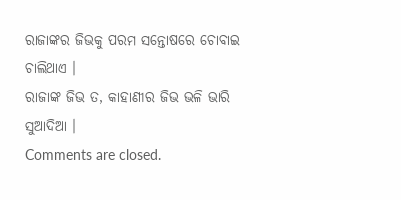ରାଜାଙ୍କର ଜିଭକୁ ପରମ ସନ୍ତୋଷରେ ଚୋବାଇ ଚାଲିଥାଏ ।
ରାଜାଙ୍କ ଜିଭ ତ, କାହାଣୀର ଜିଭ ଭଳି ଭାରି ସୁଆଦିଆ ।
Comments are closed.